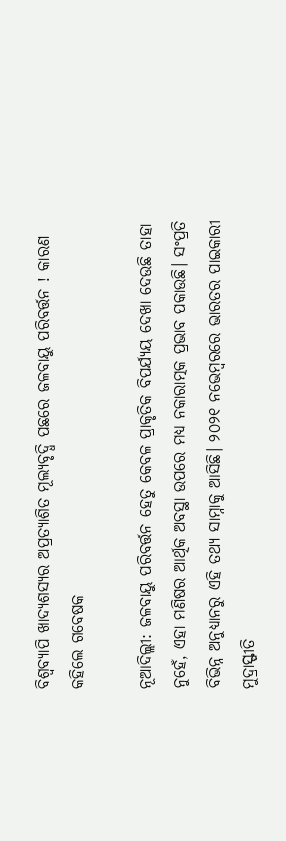ବିଶ୍ବବ୍ୟାପି ଖାଦ୍ୟଶସ୍ୟର ଅପ୍ରତ୍ୟାଶିତ ମୂଲ୍ୟବୃଦ୍ଧି ପଛରେ ଜଳବାୟୁ ପରିବର୍ତ୍ତନ ! କାରଣ କହିଲେ ଗବେଷକ

ନୂଆଦିଲ୍ଲୀ: ଜଳବାୟୁ ପରିବର୍ତ୍ତନ ହେତୁ କେବଳ ପ୍ରାକୃତିକ ବିପର୍ଯ୍ୟୟ ଦେଖା ଦେଉଛି ତାହା ନୁହେଁ, ଏହା ମଣିଷର ଆର୍ଥିକ ଅବସ୍ଥା ଉପରେ ମଧ୍ୟ ନକାରାତ୍ମକ ପ୍ରଭାବ ପକାଉଛି। ସଂପ୍ରତି ବିଭିନ୍ନ ଅନୁଧ୍ୟାନରୁ ଏହି ତଥ୍ୟ ସାମ୍ନାକୁ ଆସିଛି। ୨୦୨୧ ନଭେମ୍ବରରେ ଭାରତର ପାଇକାରୀ ମୁଦ୍ରାସ୍ଫୀତି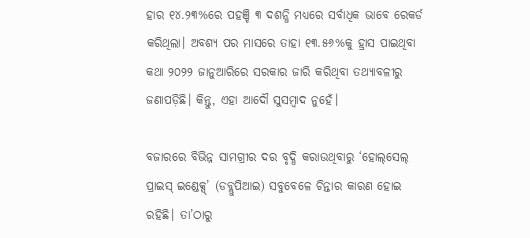ହାର ୧୪.୨୩%ରେ ପହଞ୍ଚି ୩ ଦଶନ୍ଧି ମଧ୍ୟରେ ସର୍ବାଧିକ ଭାବେ ରେକର୍ଡ କରିଥିଲା। ଅବଶ୍ୟ ପର ମାସରେ ତାହା ୧୩.୫୬%କୁ ହ୍ରାସ ପାଇଥିବା କଥା ୨୦୨୨ ଜାନୁଆରିରେ ସରକାର ଜାରି କରିଥିବା ତଥ୍ୟାବଳୀରୁ ଜଣାପଡ଼ିଛି। କିନ୍ତୁ, ଏହା ଆଦୌ ସୁସମ୍ବାଦ ନୁହେଁ।

ବଜାରରେ ବିଭିନ୍ନ ସାମଗ୍ରୀର ଦର ବୃଦ୍ଧି କରାଉଥିବାରୁ ‘ହୋଲ୍‌ସେଲ୍‌ ପ୍ରାଇସ୍‌ ଇଣ୍ଡେକ୍ସ୍‌’ (ଡବ୍ଲୁପିଆଇ) ସବୁବେଳେ ଚିନ୍ତାର କାରଣ ‌ହୋଇ ରହିଛି। ତା’ଠାରୁ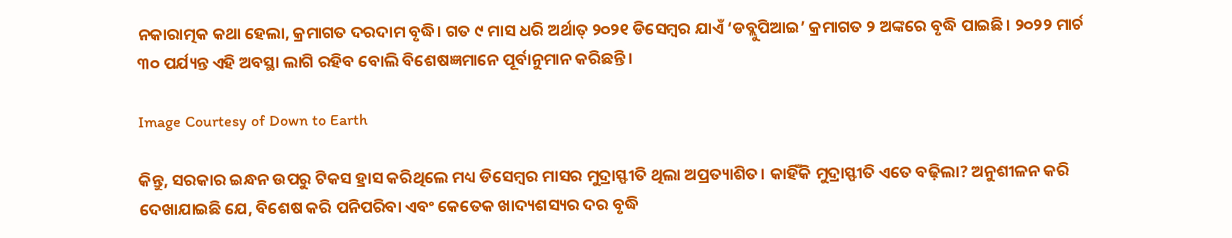ନକାରାତ୍ମକ କଥା ହେଲା, କ୍ରମାଗତ ଦରଦାମ ବୃଦ୍ଧି। ଗତ ୯ ମାସ ଧରି ଅର୍ଥାତ୍‌ ୨୦୨୧ ଡିସେମ୍ବର ଯାଏଁ ‘ଡବ୍ଲୁପିଆଇ’ କ୍ରମାଗତ ୨ ଅଙ୍କରେ ବୃଦ୍ଧି ପାଇଛି। ୨୦୨୨ ମାର୍ଚ ୩୦ ପର୍ଯ୍ୟନ୍ତ ଏହି ଅବସ୍ଥା ଲାଗି ରହିବ ବୋଲି ବିଶେଷଜ୍ଞମାନେ ପୂର୍ବାନୁମାନ କରିଛନ୍ତି।

Image Courtesy of Down to Earth

କିନ୍ତୁ, ସରକାର ଇନ୍ଧନ ଉପରୁ ଟିକସ ହ୍ରାସ କରିଥିଲେ ମଧ୍ୟ ଡିସେମ୍ବର ମାସର ମୁଦ୍ରାସ୍ଫୀତି ଥିଲା ଅପ୍ରତ୍ୟାଶିତ। କାହିଁକି ମୁଦ୍ରାସ୍ଫୀତି ଏତେ ବଢ଼ିଲା? ଅନୁଶୀଳନ କରି ଦେଖାଯାଇଛି ଯେ, ବିଶେଷ କରି ପନିପରିବା ଏବଂ କେତେକ ଖାଦ୍ୟଶସ୍ୟର ଦର ବୃଦ୍ଧି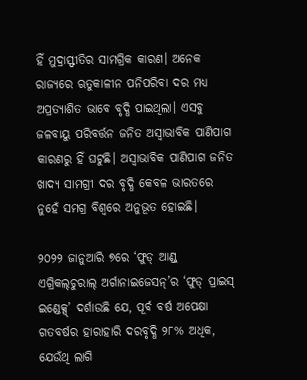ହିଁ ମୁଦ୍ରାସ୍ଫୀତିର ସାମଗ୍ରିକ କାରଣ। ଅନେକ ରାଜ୍ୟରେ ଋତୁକାଳୀନ ପନିପରିବା ଦର ମଧ୍ୟ ଅପ୍ରତ୍ୟାଶିତ ଭାବେ ବୃଦ୍ଧି ପାଇଥିଲା। ଏସବୁ ଜଳବାୟୁ ପରିବର୍ତ୍ତନ ଜନିତ ଅସ୍ବାଭାବିକ ପାଣିପାଗ କାରଣରୁ ହିଁ ଘଟୁଛି। ଅସ୍ବାଭାବିକ ପାଣିପାଗ ଜନିତ ଖାଦ୍ୟ ସାମଗ୍ରୀ ଦର ବୃଦ୍ଧି କେବଳ ଭାରତରେ ନୁହେଁ ସମଗ୍ର ବିଶ୍ବରେ ଅନୁଭୂତ ହୋଇଛି।

୨୦୨୨ ଜାନୁଆରି ୭ରେ ‘ଫୁଡ୍‌ ଆଣ୍ଡ୍‌ ଏଗ୍ରିକଲ୍‌ଚୁରାଲ୍‌ ଅର୍ଗାନାଇଜେସନ୍‌’ର ‘ଫୁଡ୍‌ ପ୍ରାଇସ୍‌ ଇଣ୍ଡେକ୍ସ୍‌’ ଦର୍ଶାଉଛି ଯେ, ପୂର୍ବ ବର୍ଷ ଅପେକ୍ଷା ଗତବର୍ଷର ହାରାହାରି ଦରବୃଦ୍ଧି ୨୮% ଅଧିକ, ଯେଉଁଥି ଲାଗି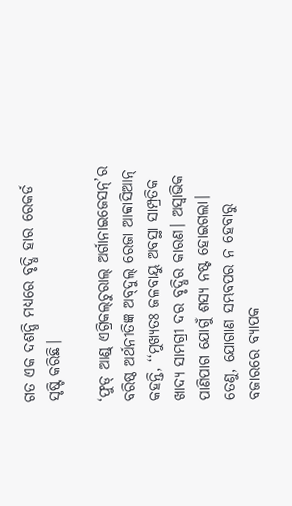ଗତ ଏକ ଦଶନ୍ଧି ମଧ୍ୟରେ ବୃଦ୍ଧି ହାର ରେକର୍ଡ ସୃଷ୍ଟି କରିଛି।

‘ଫୁଡ୍‌ ଆଣ୍ଡ୍‌ ଏଗ୍ରିକଲ୍‌ଚୁରାଲ୍‌ ଅର୍ଗାନାଇଜେସନ୍‌’ର ବରିଷ୍ଠ ଅର୍ଥନୀତିଜ୍ଞ ଅବ୍‌ଦୁଲ୍‌ ରେଜା ଆବ୍ବାସିଆନ୍‌ କହନ୍ତି, ‘‘ମୁଖ୍ୟତଃ ଜଳବାୟୁ ଅବସ୍ଥା ସାମ୍ପ୍ରତିକ ଖାଦ୍ୟ ସାମଗ୍ରୀ ଦର ବୃଦ୍ଧିର କାରଣ। ଅସ୍ବାଭିକ ପାଣିପାଗ ଯୋଗୁଁ ଶସ୍ୟ ନଷ୍ଟ ହୋଇଗଲା। ତେଣୁ, ଯୋଗାଣ ସମ୍ଭବପର ନ ହେବାରୁ ବଜାରରେ ବ୍ୟାପକ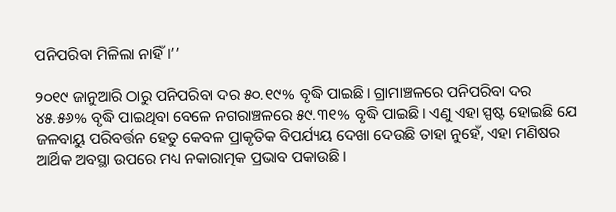ପନିପରିବା ମିଳିଲା ନାହିଁ।’’

୨୦୧୯ ଜାନୁଆରି ଠାରୁ ପନିପରିବା ଦର ୫୦.୧୯% ବୃଦ୍ଧି ପାଇଛି। ଗ୍ରାମାଞ୍ଚଳରେ ପନିପରିବା ଦର ୪୫.୫୬% ବୃଦ୍ଧି ପାଇଥିବା ବେଳେ ନଗରାଞ୍ଚଳରେ ୫୯.୩୧% ବୃଦ୍ଧି ପାଇଛି। ଏଣୁ ଏହା ସ୍ପଷ୍ଟ ହୋଇଛି ଯେ ଜଳବାୟୁ ପରିବର୍ତ୍ତନ ହେତୁ କେବଳ ପ୍ରାକୃତିକ ବିପର୍ଯ୍ୟୟ ଦେଖା ଦେଉଛି ତାହା ନୁହେଁ, ଏହା ମଣିଷର ଆର୍ଥିକ ଅବସ୍ଥା ଉପରେ ମଧ୍ୟ ନକାରାତ୍ମକ ପ୍ରଭାବ ପକାଉଛି।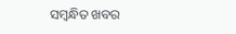ସମ୍ବନ୍ଧିତ ଖବର